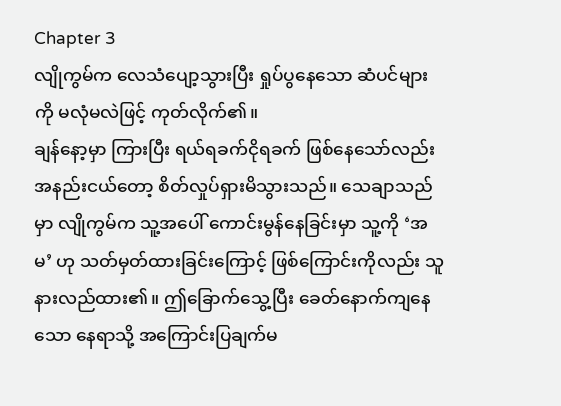Chapter 3
လျိုကွမ်က လေသံပျော့သွားပြီး ရှုပ်ပွနေသော ဆံပင်များကို မလုံမလဲဖြင့် ကုတ်လိုက်၏။
ချန်နော့မှာ ကြားပြီး ရယ်ရခက်ငိုရခက် ဖြစ်နေသော်လည်း အနည်းငယ်တော့ စိတ်လှုပ်ရှားမိသွားသည်။ သေချာသည်မှာ လျိုကွမ်က သူ့အပေါ် ကောင်းမွန်နေခြင်းမှာ သူ့ကို ‘အမ’ ဟု သတ်မှတ်ထားခြင်းကြောင့် ဖြစ်ကြောင်းကိုလည်း သူ နားလည်ထား၏။ ဤခြောက်သွေ့ပြီး ခေတ်နောက်ကျနေသော နေရာသို့ အကြောင်းပြချက်မ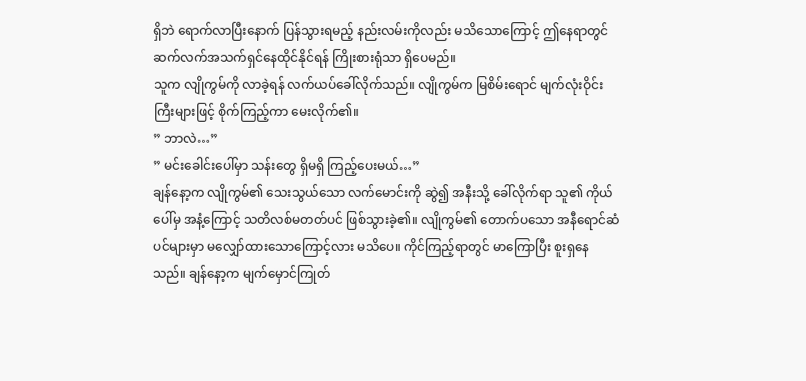ရှိဘဲ ရောက်လာပြီးနောက် ပြန်သွားရမည့် နည်းလမ်းကိုလည်း မသိသောကြောင့် ဤနေရာတွင် ဆက်လက်အသက်ရှင်နေထိုင်နိုင်ရန် ကြိုးစားရုံသာ ရှိပေမည်။
သူက လျိုကွမ်ကို လာခဲ့ရန် လက်ယပ်ခေါ်လိုက်သည်။ လျိုကွမ်က မြစိမ်းရောင် မျက်လုံးဝိုင်းကြီးများဖြင့် စိုက်ကြည့်ကာ မေးလိုက်၏။
” ဘာလဲ…”
” မင်းခေါင်းပေါ်မှာ သန်းတွေ ရှိမရှိ ကြည့်ပေးမယ်…”
ချန်နော့က လျိုကွမ်၏ သေးသွယ်သော လက်မောင်းကို ဆွဲ၍ အနီးသို့ ခေါ်လိုက်ရာ သူ၏ ကိုယ်ပေါ်မှ အနံ့ကြောင့် သတိလစ်မတတ်ပင် ဖြစ်သွားခဲ့၏။ လျိုကွမ်၏ တောက်ပသော အနီရောင်ဆံပင်များမှာ မလျှော်ထားသောကြောင့်လား မသိပေ။ ကိုင်ကြည့်ရာတွင် မာကြောပြီး စူးရှနေသည်။ ချန်နော့က မျက်မှောင်ကြုတ်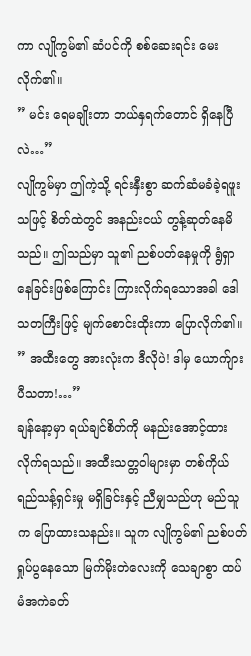ကာ လျိုကွမ်၏ ဆံပင်ကို စစ်ဆေးရင်း မေးလိုက်၏။
” မင်း ရေမချိုးတာ ဘယ်နှရက်တောင် ရှိနေပြီလဲ…”
လျိုကွမ်မှာ ဤကဲ့သို့ ရင်းနှီးစွာ ဆက်ဆံမခံခဲ့ရဖူးသဖြင့် စိတ်ထဲတွင် အနည်းငယ် တွန့်ဆုတ်နေမိသည်။ ဤသည်မှာ သူ၏ ညစ်ပတ်နေမှုကို ရွံရှာနေခြင်းဖြစ်ကြောင်း ကြားလိုက်ရသောအခါ ဒေါသတကြီးဖြင့် မျက်စောင်းထိုးကာ ပြောလိုက်၏။
” အထီးတွေ အားလုံးက ဒီလိုပဲ! ဒါမှ ယောက်ျားပီသတာ!…”
ချန်နော့မှာ ရယ်ချင်စိတ်ကို မနည်းအောင့်ထားလိုက်ရသည်။ အထီးသတ္တဝါများမှာ တစ်ကိုယ်ရည်သန့်ရှင်းမှု မရှိခြင်းနှင့် ညီမျှသည်ဟု မည်သူက ပြောထားသနည်း။ သူက လျိုကွမ်၏ ညစ်ပတ်ရှုပ်ပွနေသော မြက်မိုးတဲလေးကို သေချာစွာ ထပ်မံအကဲခတ်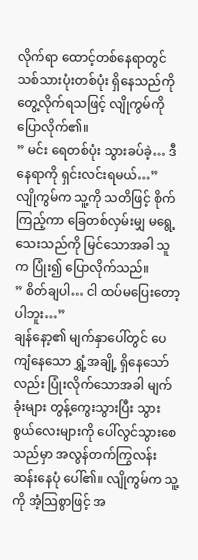လိုက်ရာ ထောင့်တစ်နေရာတွင် သစ်သားပုံးတစ်ပုံး ရှိနေသည်ကို တွေ့လိုက်ရသဖြင့် လျိုကွမ်ကို ပြောလိုက်၏။
” မင်း ရေတစ်ပုံး သွားခပ်ခဲ့… ဒီနေရာကို ရှင်းလင်းရမယ်…”
လျိုကွမ်က သူ့ကို သတိဖြင့် စိုက်ကြည့်ကာ ခြေတစ်လှမ်းမျှ မရွေ့သေးသည်ကို မြင်သောအခါ သူက ပြုံး၍ ပြောလိုက်သည်။
” စိတ်ချပါ… ငါ ထပ်မပြေးတော့ပါဘူး…”
ချန်နော့၏ မျက်နှာပေါ်တွင် ပေကျံနေသော ရွှံ့အချို့ ရှိနေသော်လည်း ပြုံးလိုက်သောအခါ မျက်ခုံးများ တွန့်ကွေးသွားပြီး သွားစွယ်လေးများကို ပေါ်လွင်သွားစေသည်မှာ အလွန်တက်ကြွလန်းဆန်းနေပုံ ပေါ်၏။ လျိုကွမ်က သူ့ကို အံ့သြစွာဖြင့် အ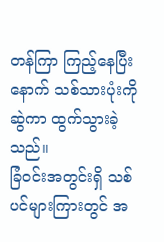တန်ကြာ ကြည့်နေပြီးနောက် သစ်သားပုံးကို ဆွဲကာ ထွက်သွားခဲ့သည်။
ခြံဝင်းအတွင်းရှိ သစ်ပင်များကြားတွင် အ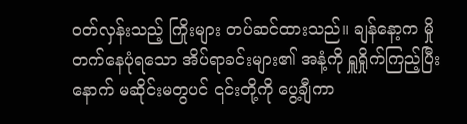ဝတ်လှန်းသည့် ကြိုးများ တပ်ဆင်ထားသည်။ ချန်နော့က မှိုတက်နေပုံရသော အိပ်ရာခင်းများ၏ အနံ့ကို ရှူရှိုက်ကြည့်ပြီးနောက် မဆိုင်းမတွပင် ၎င်းတို့ကို ပွေ့ချီကာ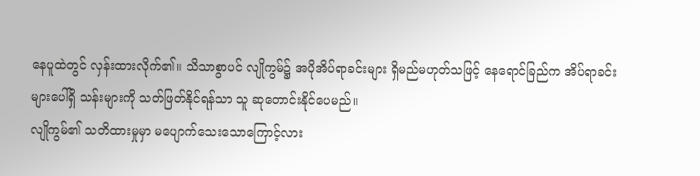နေပူထဲတွင် လှန်းထားလိုက်၏။ သိသာစွာပင် လျိုကွမ်၌ အပိုအိပ်ရာခင်းများ ရှိမည်မဟုတ်သဖြင့် နေရောင်ခြည်က အိပ်ရာခင်းများပေါ်ရှိ သန်းများကို သတ်ဖြတ်နိုင်ရန်သာ သူ ဆုတောင်းနိုင်ပေမည်။
လျိုကွမ်၏ သတိထားမှုမှာ မပျောက်သေးသောကြောင့်လား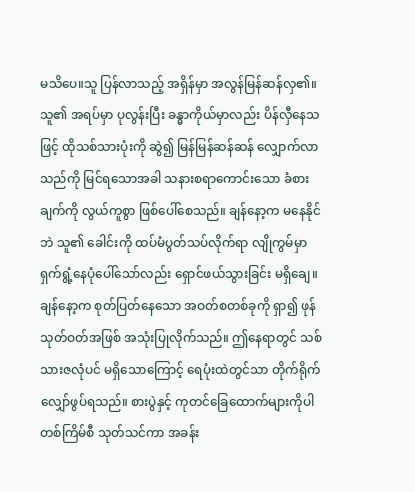မသိပေ။သူ ပြန်လာသည့် အရှိန်မှာ အလွန်မြန်ဆန်လှ၏။ သူ၏ အရပ်မှာ ပုလွန်းပြီး ခန္ဓာကိုယ်မှာလည်း ပိန်လှီနေသဖြင့် ထိုသစ်သားပုံးကို ဆွဲ၍ မြန်မြန်ဆန်ဆန် လျှောက်လာသည်ကို မြင်ရသောအခါ သနားစရာကောင်းသော ခံစားချက်ကို လွယ်ကူစွာ ဖြစ်ပေါ်စေသည်။ ချန်နော့က မနေနိုင်ဘဲ သူ၏ ခေါင်းကို ထပ်မံပွတ်သပ်လိုက်ရာ လျိုကွမ်မှာ ရှက်ရွံ့နေပုံပေါ်သော်လည်း ရှောင်ဖယ်သွားခြင်း မရှိချေ။
ချန်နော့က စုတ်ပြတ်နေသော အဝတ်စတစ်ခုကို ရှာ၍ ဖုန်သုတ်ဝတ်အဖြစ် အသုံးပြုလိုက်သည်။ ဤနေရာတွင် သစ်သားဇလုံပင် မရှိသောကြောင့် ရေပုံးထဲတွင်သာ တိုက်ရိုက်လျှော်ဖွပ်ရသည်။ စားပွဲနှင့် ကုတင်ခြေထောက်များကိုပါ တစ်ကြိမ်စီ သုတ်သင်ကာ အခန်း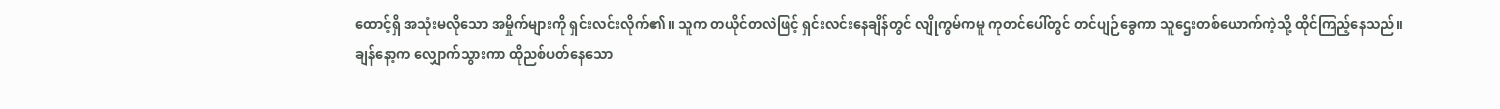ထောင့်ရှိ အသုံးမလိုသော အမှိုက်များကို ရှင်းလင်းလိုက်၏။ သူက တယိုင်တလဲဖြင့် ရှင်းလင်းနေချိန်တွင် လျိုကွမ်ကမူ ကုတင်ပေါ်တွင် တင်ပျဉ်ခွေကာ သူဌေးတစ်ယောက်ကဲ့သို့ ထိုင်ကြည့်နေသည်။
ချန်နော့က လျှောက်သွားကာ ထိုညစ်ပတ်နေသော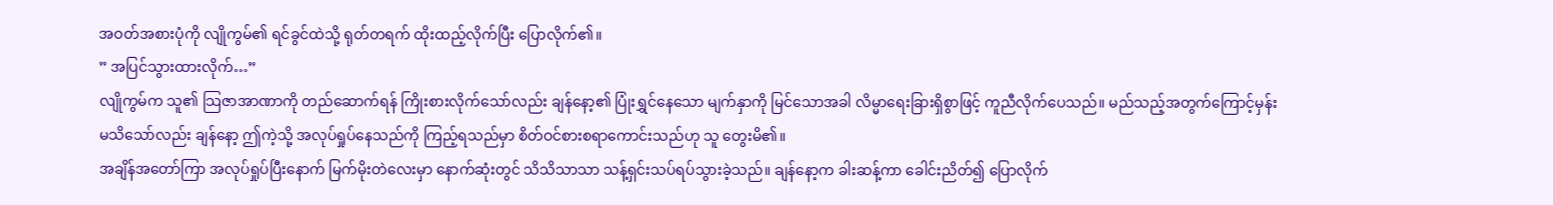အဝတ်အစားပုံကို လျိုကွမ်၏ ရင်ခွင်ထဲသို့ ရုတ်တရက် ထိုးထည့်လိုက်ပြီး ပြောလိုက်၏။
” အပြင်သွားထားလိုက်…”
လျိုကွမ်က သူ၏ သြဇာအာဏာကို တည်ဆောက်ရန် ကြိုးစားလိုက်သော်လည်း ချန်နော့၏ ပြုံးရွှင်နေသော မျက်နှာကို မြင်သောအခါ လိမ္မာရေးခြားရှိစွာဖြင့် ကူညီလိုက်ပေသည်။ မည်သည့်အတွက်ကြောင့်မှန်း မသိသော်လည်း ချန်နော့ ဤကဲ့သို့ အလုပ်ရှုပ်နေသည်ကို ကြည့်ရသည်မှာ စိတ်ဝင်စားစရာကောင်းသည်ဟု သူ တွေးမိ၏။
အချိန်အတော်ကြာ အလုပ်ရှုပ်ပြီးနောက် မြက်မိုးတဲလေးမှာ နောက်ဆုံးတွင် သိသိသာသာ သန့်ရှင်းသပ်ရပ်သွားခဲ့သည်။ ချန်နော့က ခါးဆန့်ကာ ခေါင်းညိတ်၍ ပြောလိုက်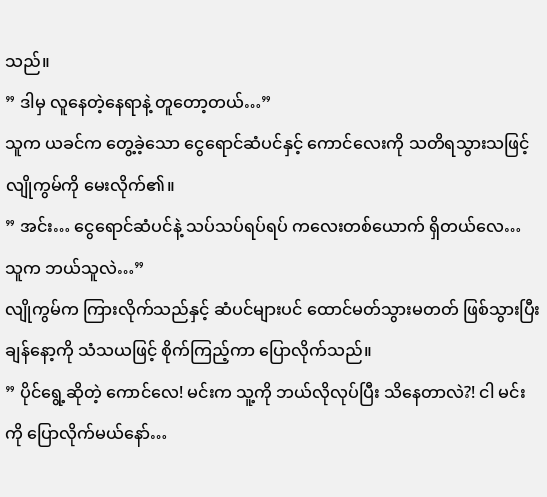သည်။
” ဒါမှ လူနေတဲ့နေရာနဲ့ တူတော့တယ်…”
သူက ယခင်က တွေ့ခဲ့သော ငွေရောင်ဆံပင်နှင့် ကောင်လေးကို သတိရသွားသဖြင့် လျိုကွမ်ကို မေးလိုက်၏။
” အင်း… ငွေရောင်ဆံပင်နဲ့ သပ်သပ်ရပ်ရပ် ကလေးတစ်ယောက် ရှိတယ်လေ… သူက ဘယ်သူလဲ…”
လျိုကွမ်က ကြားလိုက်သည်နှင့် ဆံပင်များပင် ထောင်မတ်သွားမတတ် ဖြစ်သွားပြီး ချန်နော့ကို သံသယဖြင့် စိုက်ကြည့်ကာ ပြောလိုက်သည်။
” ပိုင်ရွေ့ဆိုတဲ့ ကောင်လေ! မင်းက သူ့ကို ဘယ်လိုလုပ်ပြီး သိနေတာလဲ?! ငါ မင်းကို ပြောလိုက်မယ်နော်…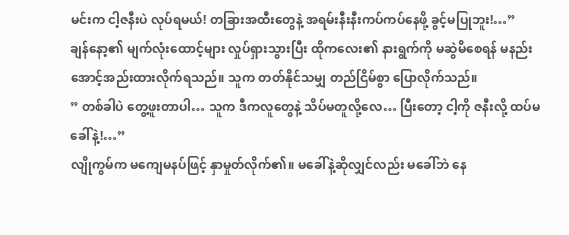မင်းက ငါ့ဇနီးပဲ လုပ်ရမယ်! တခြားအထီးတွေနဲ့ အရမ်းနီးနီးကပ်ကပ်နေဖို့ ခွင့်မပြုဘူး!…”
ချန်နော့၏ မျက်လုံးထောင့်များ လှုပ်ရှားသွားပြီး ထိုကလေး၏ နားရွက်ကို မဆွဲမိစေရန် မနည်းအောင့်အည်းထားလိုက်ရသည်။ သူက တတ်နိုင်သမျှ တည်ငြိမ်စွာ ပြောလိုက်သည်။
” တစ်ခါပဲ တွေ့ဖူးတာပါ… သူက ဒီကလူတွေနဲ့ သိပ်မတူလို့လေ… ပြီးတော့ ငါ့ကို ဇနီးလို့ ထပ်မခေါ်နဲ့!…”
လျိုကွမ်က မကျေမနပ်ဖြင့် နှာမှုတ်လိုက်၏။ မခေါ်နဲ့ဆိုလျှင်လည်း မခေါ်ဘဲ နေ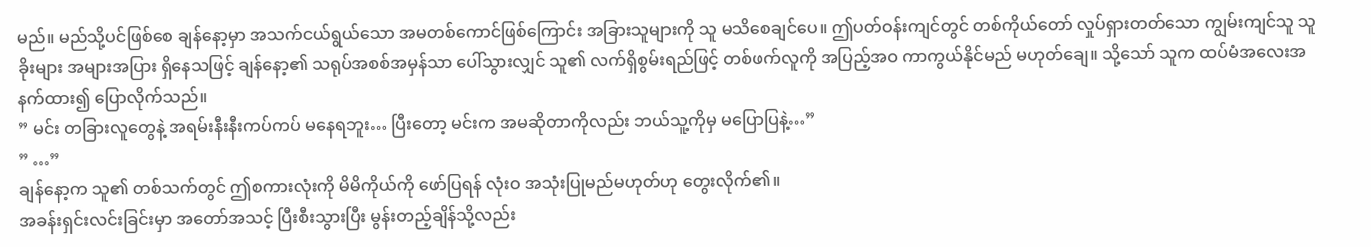မည်။ မည်သို့ပင်ဖြစ်စေ ချန်နော့မှာ အသက်ငယ်ရွယ်သော အမတစ်ကောင်ဖြစ်ကြောင်း အခြားသူများကို သူ မသိစေချင်ပေ။ ဤပတ်ဝန်းကျင်တွင် တစ်ကိုယ်တော် လှုပ်ရှားတတ်သော ကျွမ်းကျင်သူ သူခိုးများ အများအပြား ရှိနေသဖြင့် ချန်နော့၏ သရုပ်အစစ်အမှန်သာ ပေါ်သွားလျှင် သူ၏ လက်ရှိစွမ်းရည်ဖြင့် တစ်ဖက်လူကို အပြည့်အဝ ကာကွယ်နိုင်မည် မဟုတ်ချေ။ သို့သော် သူက ထပ်မံအလေးအနက်ထား၍ ပြောလိုက်သည်။
” မင်း တခြားလူတွေနဲ့ အရမ်းနီးနီးကပ်ကပ် မနေရဘူး… ပြီးတော့ မင်းက အမဆိုတာကိုလည်း ဘယ်သူ့ကိုမှ မပြောပြနဲ့…”
” …”
ချန်နော့က သူ၏ တစ်သက်တွင် ဤစကားလုံးကို မိမိကိုယ်ကို ဖော်ပြရန် လုံးဝ အသုံးပြုမည်မဟုတ်ဟု တွေးလိုက်၏။
အခန်းရှင်းလင်းခြင်းမှာ အတော်အသင့် ပြီးစီးသွားပြီး မွန်းတည့်ချိန်သို့လည်း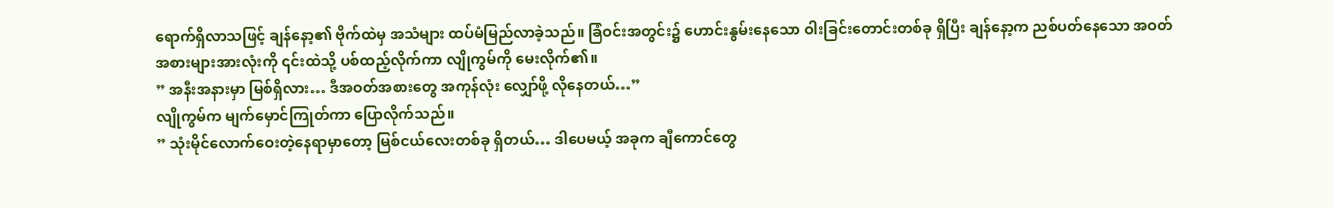ရောက်ရှိလာသဖြင့် ချန်နော့၏ ဗိုက်ထဲမှ အသံများ ထပ်မံမြည်လာခဲ့သည်။ ခြံဝင်းအတွင်း၌ ဟောင်းနွမ်းနေသော ဝါးခြင်းတောင်းတစ်ခု ရှိပြီး ချန်နော့က ညစ်ပတ်နေသော အဝတ်အစားများအားလုံးကို ၎င်းထဲသို့ ပစ်ထည့်လိုက်ကာ လျိုကွမ်ကို မေးလိုက်၏။
” အနီးအနားမှာ မြစ်ရှိလား… ဒီအဝတ်အစားတွေ အကုန်လုံး လျှော်ဖို့ လိုနေတယ်…”
လျိုကွမ်က မျက်မှောင်ကြုတ်ကာ ပြောလိုက်သည်။
” သုံးမိုင်လောက်ဝေးတဲ့နေရာမှာတော့ မြစ်ငယ်လေးတစ်ခု ရှိတယ်… ဒါပေမယ့် အခုက ချီကောင်တွေ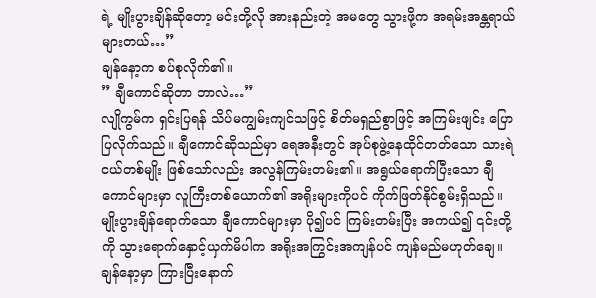ရဲ့ မျိုးပွားချိန်ဆိုတော့ မင်းတို့လို အားနည်းတဲ့ အမတွေ သွားဖို့က အရမ်းအန္တရာယ်များတယ်…”
ချန်နော့က စပ်စုလိုက်၏။
” ချီကောင်ဆိုတာ ဘာလဲ…”
လျိုကွမ်က ရှင်းပြရန် သိပ်မကျွမ်းကျင်သဖြင့် စိတ်မရှည်စွာဖြင့် အကြမ်းဖျင်း ပြောပြလိုက်သည်။ ချီကောင်ဆိုသည်မှာ ရေအနီးတွင် အုပ်စုဖွဲ့နေထိုင်တတ်သော သားရဲငယ်တစ်မျိုး ဖြစ်သော်လည်း အလွန်ကြမ်းတမ်း၏။ အရွယ်ရောက်ပြီးသော ချီကောင်များမှာ လူကြီးတစ်ယောက်၏ အရိုးများကိုပင် ကိုက်ဖြတ်နိုင်စွမ်းရှိသည်။ မျိုးပွားချိန်ရောက်သော ချီကောင်များမှာ ပို၍ပင် ကြမ်းတမ်းပြီး အကယ်၍ ၎င်းတို့ကို သွားရောက်နှောင့်ယှက်မိပါက အရိုးအကြွင်းအကျန်ပင် ကျန်မည်မဟုတ်ချေ။
ချန်နော့မှာ ကြားပြီးနောက်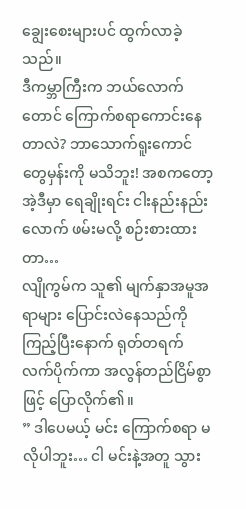ချွေးစေးများပင် ထွက်လာခဲ့သည်။
ဒီကမ္ဘာကြီးက ဘယ်လောက်တောင် ကြောက်စရာကောင်းနေတာလဲ? ဘာသောက်ရူးကောင်တွေမှန်းကို မသိဘူး! အစကတော့ အဲ့ဒီမှာ ရေချိုးရင်း ငါးနည်းနည်းလောက် ဖမ်းမလို့ စဉ်းစားထားတာ…
လျိုကွမ်က သူ၏ မျက်နှာအမူအရာများ ပြောင်းလဲနေသည်ကို ကြည့်ပြီးနောက် ရုတ်တရက် လက်ပိုက်ကာ အလွန်တည်ငြိမ်စွာဖြင့် ပြောလိုက်၏။
” ဒါပေမယ့် မင်း ကြောက်စရာ မလိုပါဘူး… ငါ မင်းနဲ့အတူ သွား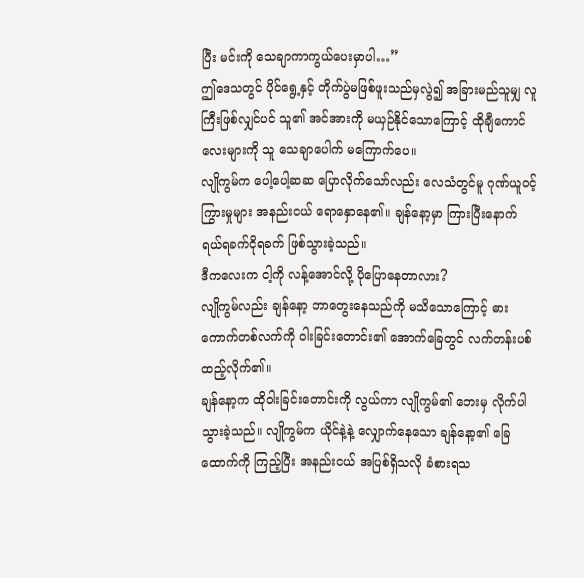ပြီး မင်းကို သေချာကာကွယ်ပေးမှာပါ…”
ဤဒေသတွင် ပိုင်ရွေ့နှင့် တိုက်ပွဲမဖြစ်ဖူးသည်မှလွဲ၍ အခြားမည်သူမျှ လူကြီးဖြစ်လျှင်ပင် သူ၏ အင်အားကို မယှဉ်နိုင်သောကြောင့် ထိုချီကောင်လေးများကို သူ သေချာပေါက် မကြောက်ပေ။
လျိုကွမ်က ပေါ့ပေါ့ဆဆ ပြောလိုက်သော်လည်း လေသံတွင်မူ ဂုဏ်ယူဝင့်ကြွားမှုများ အနည်းငယ် ရောနှောနေ၏။ ချန်နော့မှာ ကြားပြီးနောက် ရယ်ရခက်ငိုရခက် ဖြစ်သွားခဲ့သည်။
ဒီကလေးက ငါ့ကို လန့်အောင်လို့ ပိုပြောနေတာလား?
လျိုကွမ်လည်း ချန်နော့ ဘာတွေးနေသည်ကို မသိသောကြောင့် ဓားကောက်တစ်လက်ကို ဝါးခြင်းတောင်း၏ အောက်ခြေတွင် လက်တန်းပစ်ထည့်လိုက်၏။
ချန်နော့က ထိုဝါးခြင်းတောင်းကို လွယ်ကာ လျိုကွမ်၏ ဘေးမှ လိုက်ပါသွားခဲ့သည်။ လျိုကွမ်က ယိုင်နဲ့နဲ့ လျှောက်နေသော ချန်နော့၏ ခြေထောက်ကို ကြည့်ပြီး အနည်းငယ် အပြစ်ရှိသလို ခံစားရသ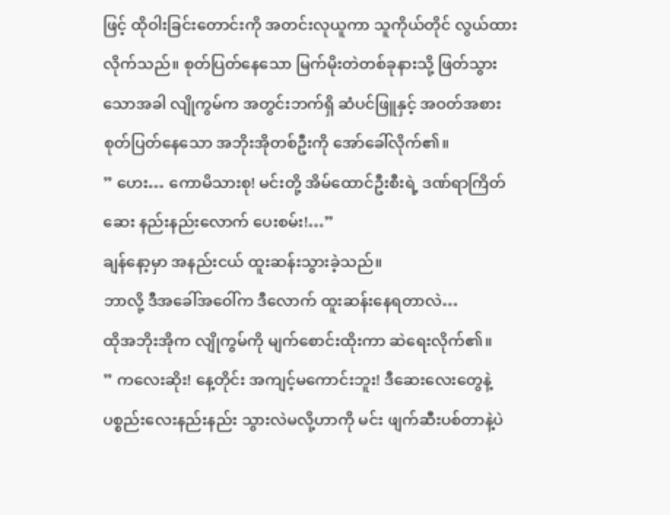ဖြင့် ထိုဝါးခြင်းတောင်းကို အတင်းလုယူကာ သူကိုယ်တိုင် လွယ်ထားလိုက်သည်။ စုတ်ပြတ်နေသော မြက်မိုးတဲတစ်ခုနားသို့ ဖြတ်သွားသောအခါ လျိုကွမ်က အတွင်းဘက်ရှိ ဆံပင်ဖြူနှင့် အဝတ်အစားစုတ်ပြတ်နေသော အဘိုးအိုတစ်ဦးကို အော်ခေါ်လိုက်၏။
” ဟေး… ကောမိသားစု! မင်းတို့ အိမ်ထောင်ဦးစီးရဲ့ ဒဏ်ရာကြိတ်ဆေး နည်းနည်းလောက် ပေးစမ်း!…”
ချန်နော့မှာ အနည်းငယ် ထူးဆန်းသွားခဲ့သည်။
ဘာလို့ ဒီအခေါ်အဝေါ်က ဒီလောက် ထူးဆန်းနေရတာလဲ…
ထိုအဘိုးအိုက လျိုကွမ်ကို မျက်စောင်းထိုးကာ ဆဲရေးလိုက်၏။
” ကလေးဆိုး! နေ့တိုင်း အကျင့်မကောင်းဘူး! ဒီဆေးလေးတွေနဲ့ ပစ္စည်းလေးနည်းနည်း သွားလဲမလို့ဟာကို မင်း ဖျက်ဆီးပစ်တာနဲ့ပဲ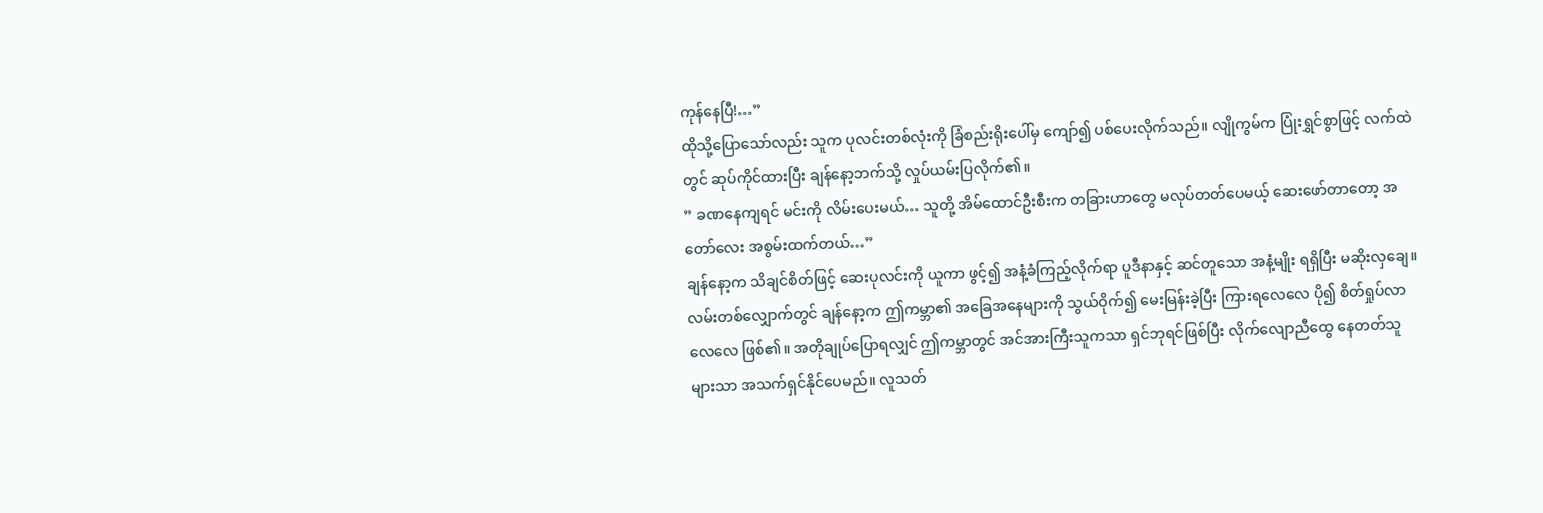ကုန်နေပြီ!…”
ထိုသို့ပြောသော်လည်း သူက ပုလင်းတစ်လုံးကို ခြံစည်းရိုးပေါ်မှ ကျော်၍ ပစ်ပေးလိုက်သည်။ လျိုကွမ်က ပြုံးရွှင်စွာဖြင့် လက်ထဲတွင် ဆုပ်ကိုင်ထားပြီး ချန်နော့ဘက်သို့ လှုပ်ယမ်းပြလိုက်၏။
” ခဏနေကျရင် မင်းကို လိမ်းပေးမယ်… သူတို့ အိမ်ထောင်ဦးစီးက တခြားဟာတွေ မလုပ်တတ်ပေမယ့် ဆေးဖော်တာတော့ အတော်လေး အစွမ်းထက်တယ်…”
ချန်နော့က သိချင်စိတ်ဖြင့် ဆေးပုလင်းကို ယူကာ ဖွင့်၍ အနံ့ခံကြည့်လိုက်ရာ ပူဒီနာနှင့် ဆင်တူသော အနံ့မျိုး ရရှိပြီး မဆိုးလှချေ။
လမ်းတစ်လျှောက်တွင် ချန်နော့က ဤကမ္ဘာ၏ အခြေအနေများကို သွယ်ဝိုက်၍ မေးမြန်းခဲ့ပြီး ကြားရလေလေ ပို၍ စိတ်ရှုပ်လာလေလေ ဖြစ်၏။ အတိုချုပ်ပြောရလျှင် ဤကမ္ဘာတွင် အင်အားကြီးသူကသာ ရှင်ဘုရင်ဖြစ်ပြီး လိုက်လျောညီထွေ နေတတ်သူများသာ အသက်ရှင်နိုင်ပေမည်။ လူသတ်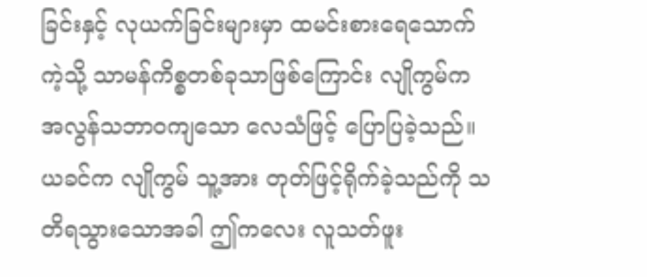ခြင်းနှင့် လုယက်ခြင်းများမှာ ထမင်းစားရေသောက်ကဲ့သို့ သာမန်ကိစ္စတစ်ခုသာဖြစ်ကြောင်း လျိုကွမ်က အလွန်သဘာဝကျသော လေသံဖြင့် ပြောပြခဲ့သည်။
ယခင်က လျိုကွမ် သူ့အား တုတ်ဖြင့်ရိုက်ခဲ့သည်ကို သတိရသွားသောအခါ ဤကလေး လူသတ်ဖူး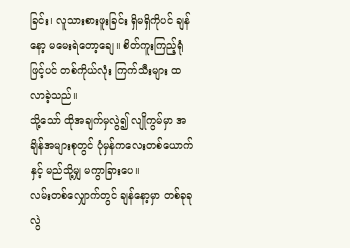ခြင်း၊ လူသားစားဖူးခြင်း ရှိမရှိကိုပင် ချန်နော့ မမေးရဲတော့ချေ။ စိတ်ကူးကြည့်ရုံဖြင့်ပင် တစ်ကိုယ်လုံး ကြက်သီးများ ထလာခဲ့သည်။
သို့သော် ထိုအချက်မှလွဲ၍ လျိုကွမ်မှာ အချိန်အများစုတွင် ပုံမှန်ကလေးတစ်ယောက်နှင့် မည်သို့မျှ မကွာခြားပေ။
လမ်းတစ်လျှောက်တွင် ချန်နော့မှာ တစ်ခုခု လွဲ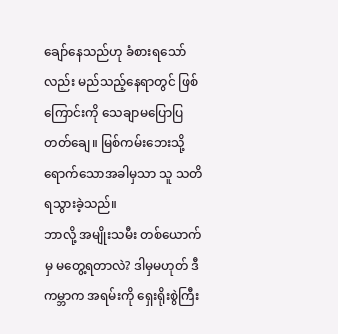ချော်နေသည်ဟု ခံစားရသော်လည်း မည်သည့်နေရာတွင် ဖြစ်ကြောင်းကို သေချာမပြောပြတတ်ချေ။ မြစ်ကမ်းဘေးသို့ ရောက်သောအခါမှသာ သူ သတိရသွားခဲ့သည်။
ဘာလို့ အမျိုးသမီး တစ်ယောက်မှ မတွေ့ရတာလဲ? ဒါမှမဟုတ် ဒီကမ္ဘာက အရမ်းကို ရှေးရိုးစွဲကြီး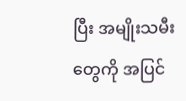ပြီး အမျိုးသမီးတွေကို အပြင်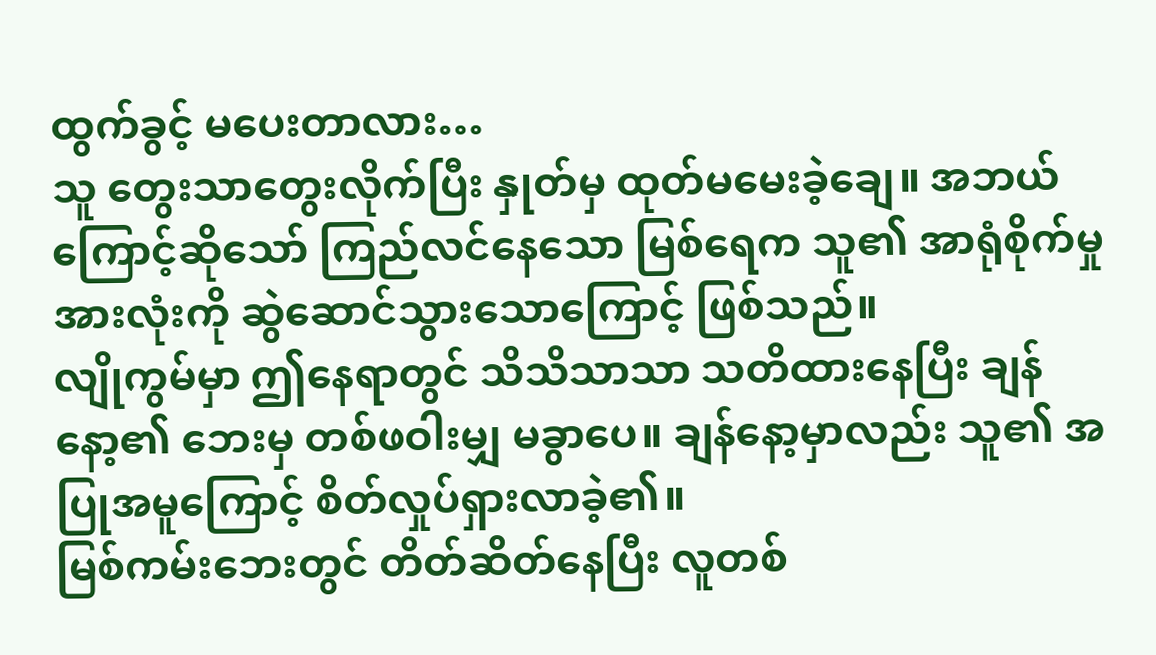ထွက်ခွင့် မပေးတာလား…
သူ တွေးသာတွေးလိုက်ပြီး နှုတ်မှ ထုတ်မမေးခဲ့ချေ။ အဘယ်ကြောင့်ဆိုသော် ကြည်လင်နေသော မြစ်ရေက သူ၏ အာရုံစိုက်မှုအားလုံးကို ဆွဲဆောင်သွားသောကြောင့် ဖြစ်သည်။
လျိုကွမ်မှာ ဤနေရာတွင် သိသိသာသာ သတိထားနေပြီး ချန်နော့၏ ဘေးမှ တစ်ဖဝါးမျှ မခွာပေ။ ချန်နော့မှာလည်း သူ၏ အပြုအမူကြောင့် စိတ်လှုပ်ရှားလာခဲ့၏။
မြစ်ကမ်းဘေးတွင် တိတ်ဆိတ်နေပြီး လူတစ်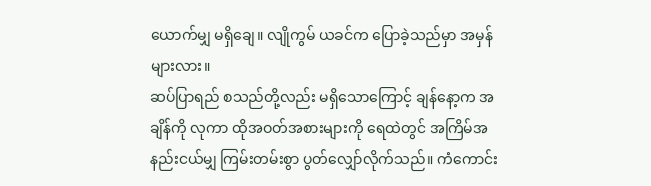ယောက်မျှ မရှိချေ။ လျိုကွမ် ယခင်က ပြောခဲ့သည်မှာ အမှန်များလား။
ဆပ်ပြာရည် စသည်တို့လည်း မရှိသောကြောင့် ချန်နော့က အချိန်ကို လုကာ ထိုအဝတ်အစားများကို ရေထဲတွင် အကြိမ်အနည်းငယ်မျှ ကြမ်းတမ်းစွာ ပွတ်လျှော်လိုက်သည်။ ကံကောင်း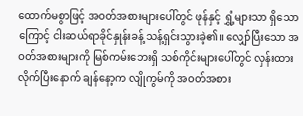ထောက်မစွာဖြင့် အဝတ်အစားများပေါ်တွင် ဖုန်နှင့် ရွှံ့များသာ ရှိသောကြောင့် ငါးဆယ်ရာခိုင်နှုန်းခန့် သန့်ရှင်းသွားခဲ့၏။ လျှော်ပြီးသော အဝတ်အစားများကို မြစ်ကမ်းဘေးရှိ သစ်ကိုင်းများပေါ်တွင် လှန်းထားလိုက်ပြီးနောက် ချန်နော့က လျိုကွမ်ကို အဝတ်အစား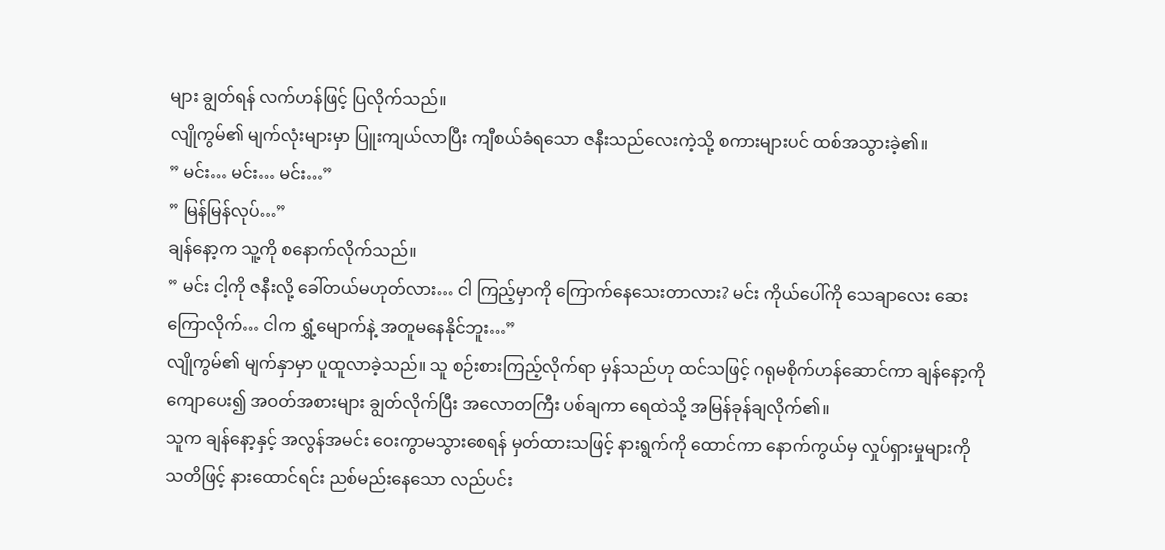များ ချွတ်ရန် လက်ဟန်ဖြင့် ပြလိုက်သည်။
လျိုကွမ်၏ မျက်လုံးများမှာ ပြူးကျယ်လာပြီး ကျီစယ်ခံရသော ဇနီးသည်လေးကဲ့သို့ စကားများပင် ထစ်အသွားခဲ့၏။
” မင်း… မင်း… မင်း…”
” မြန်မြန်လုပ်…”
ချန်နော့က သူ့ကို စနောက်လိုက်သည်။
” မင်း ငါ့ကို ဇနီးလို့ ခေါ်တယ်မဟုတ်လား… ငါ ကြည့်မှာကို ကြောက်နေသေးတာလား? မင်း ကိုယ်ပေါ်ကို သေချာလေး ဆေးကြောလိုက်… ငါက ရွှံ့မျောက်နဲ့ အတူမနေနိုင်ဘူး…”
လျိုကွမ်၏ မျက်နှာမှာ ပူထူလာခဲ့သည်။ သူ စဉ်းစားကြည့်လိုက်ရာ မှန်သည်ဟု ထင်သဖြင့် ဂရုမစိုက်ဟန်ဆောင်ကာ ချန်နော့ကို ကျောပေး၍ အဝတ်အစားများ ချွတ်လိုက်ပြီး အလောတကြီး ပစ်ချကာ ရေထဲသို့ အမြန်ခုန်ချလိုက်၏။
သူက ချန်နော့နှင့် အလွန်အမင်း ဝေးကွာမသွားစေရန် မှတ်ထားသဖြင့် နားရွက်ကို ထောင်ကာ နောက်ကွယ်မှ လှုပ်ရှားမှုများကို သတိဖြင့် နားထောင်ရင်း ညစ်မည်းနေသော လည်ပင်း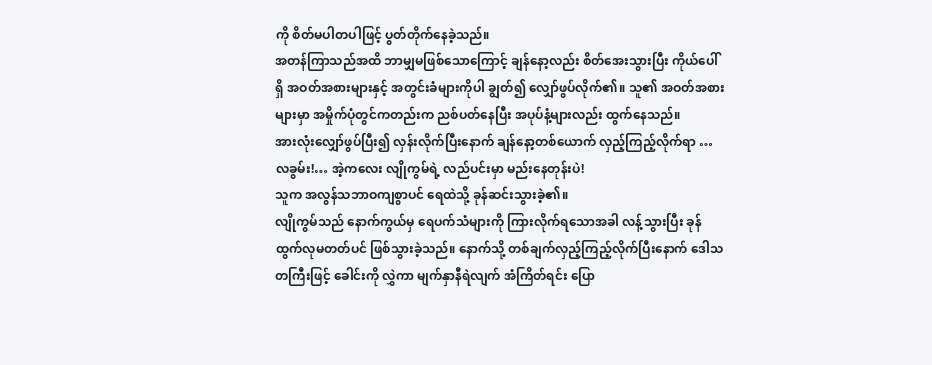ကို စိတ်မပါတပါဖြင့် ပွတ်တိုက်နေခဲ့သည်။
အတန်ကြာသည်အထိ ဘာမျှမဖြစ်သောကြောင့် ချန်နော့လည်း စိတ်အေးသွားပြီး ကိုယ်ပေါ်ရှိ အဝတ်အစားများနှင့် အတွင်းခံများကိုပါ ချွတ်၍ လျှော်ဖွပ်လိုက်၏။ သူ၏ အဝတ်အစားများမှာ အမှိုက်ပုံတွင်ကတည်းက ညစ်ပတ်နေပြီး အပုပ်နံ့များလည်း ထွက်နေသည်။
အားလုံးလျှော်ဖွပ်ပြီး၍ လှန်းလိုက်ပြီးနောက် ချန်နော့တစ်ယောက် လှည့်ကြည့်လိုက်ရာ …
လခွမ်း!… အဲ့ကလေး လျိုကွမ်ရဲ့ လည်ပင်းမှာ မည်းနေတုန်းပဲ!
သူက အလွန်သဘာဝကျစွာပင် ရေထဲသို့ ခုန်ဆင်းသွားခဲ့၏။
လျိုကွမ်သည် နောက်ကွယ်မှ ရေပက်သံများကို ကြားလိုက်ရသောအခါ လန့်သွားပြီး ခုန်ထွက်လုမတတ်ပင် ဖြစ်သွားခဲ့သည်။ နောက်သို့ တစ်ချက်လှည့်ကြည့်လိုက်ပြီးနောက် ဒေါသတကြီးဖြင့် ခေါင်းကို လွှဲကာ မျက်နှာနီရဲလျက် အံကြိတ်ရင်း ပြော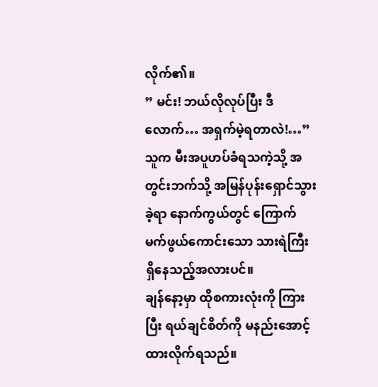လိုက်၏။
” မင်း! ဘယ်လိုလုပ်ပြီး ဒီလောက်… အရှက်မဲ့ရတာလဲ!…”
သူက မီးအပူဟပ်ခံရသကဲ့သို့ အတွင်းဘက်သို့ အမြန်ပုန်းရှောင်သွားခဲ့ရာ နောက်ကွယ်တွင် ကြောက်မက်ဖွယ်ကောင်းသော သားရဲကြီး ရှိနေသည့်အလားပင်။
ချန်နော့မှာ ထိုစကားလုံးကို ကြားပြီး ရယ်ချင်စိတ်ကို မနည်းအောင့်ထားလိုက်ရသည်။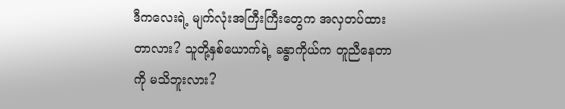ဒီကလေးရဲ့ မျက်လုံးအကြီးကြီးတွေက အလှတပ်ထားတာလား? သူတို့နှစ်ယောက်ရဲ့ ခန္ဓာကိုယ်က တူညီနေတာကို မသိဘူးလား?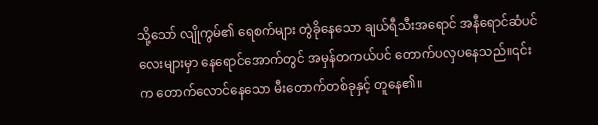သို့သော် လျိုကွမ်၏ ရေစက်များ တွဲခိုနေသော ချယ်ရီသီးအရောင် အနီရောင်ဆံပင်လေးများမှာ နေရောင်အောက်တွင် အမှန်တကယ်ပင် တောက်ပလှပနေသည်။၎င်းက တောက်လောင်နေသော မီးတောက်တစ်ခုနှင့် တူနေ၏။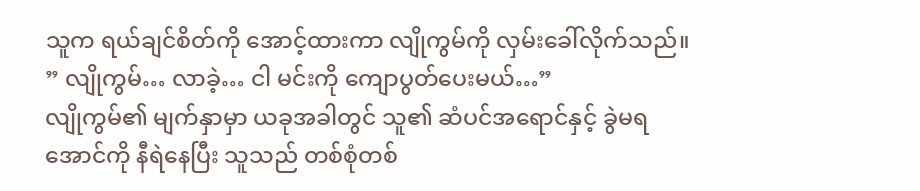သူက ရယ်ချင်စိတ်ကို အောင့်ထားကာ လျိုကွမ်ကို လှမ်းခေါ်လိုက်သည်။
” လျိုကွမ်… လာခဲ့… ငါ မင်းကို ကျောပွတ်ပေးမယ်…”
လျိုကွမ်၏ မျက်နှာမှာ ယခုအခါတွင် သူ၏ ဆံပင်အရောင်နှင့် ခွဲမရအောင်ကို နီရဲနေပြီး သူသည် တစ်စုံတစ်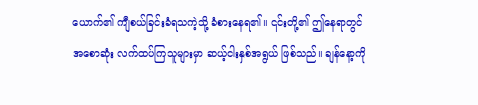ယောက်၏ ကျီစယ်ခြင်းခံရသကဲ့သို့ ခံစားနေရ၏။ ၎င်းတို့၏ ဤနေရာတွင် အစောဆုံး လက်ထပ်ကြသူများမှာ ဆယ့်ငါးနှစ်အရွယ် ဖြစ်သည်။ ချန်နော့ကို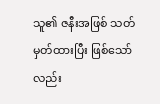သူ၏ ဇနီးအဖြစ် သတ်မှတ်ထားပြီး ဖြစ်သော်လည်း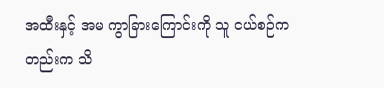အထီးနှင့် အမ ကွာခြားကြောင်းကို သူ ငယ်စဉ်ကတည်းက သိ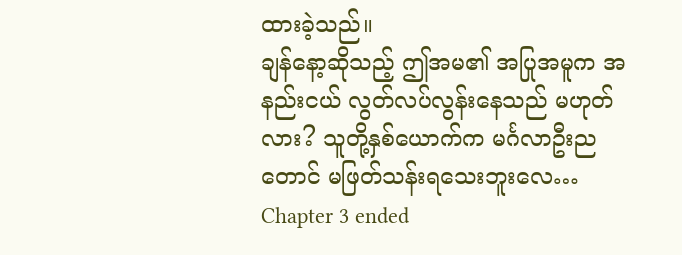ထားခဲ့သည်။
ချန်နော့ဆိုသည့် ဤအမ၏ အပြုအမူက အနည်းငယ် လွတ်လပ်လွန်းနေသည် မဟုတ်လား? သူတို့နှစ်ယောက်က မင်္ဂလာဦးညတောင် မဖြတ်သန်းရသေးဘူးလေ…
Chapter 3 ended